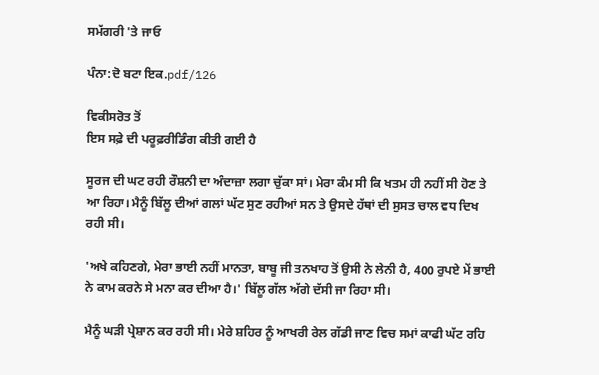ਸਮੱਗਰੀ 'ਤੇ ਜਾਓ

ਪੰਨਾ:ਦੋ ਬਟਾ ਇਕ.pdf/126

ਵਿਕੀਸਰੋਤ ਤੋਂ
ਇਸ ਸਫ਼ੇ ਦੀ ਪਰੂਫ਼ਰੀਡਿੰਗ ਕੀਤੀ ਗਈ ਹੈ

ਸੂਰਜ ਦੀ ਘਟ ਰਹੀ ਰੌਸ਼ਨੀ ਦਾ ਅੰਦਾਜ਼ਾ ਲਗਾ ਚੁੱਕਾ ਸਾਂ। ਮੇਰਾ ਕੰਮ ਸੀ ਕਿ ਖਤਮ ਹੀ ਨਹੀਂ ਸੀ ਹੋਣ ਤੇ ਆ ਰਿਹਾ। ਮੈਨੂੰ ਬਿੱਲੂ ਦੀਆਂ ਗਲਾਂ ਘੱਟ ਸੁਣ ਰਹੀਆਂ ਸਨ ਤੇ ਉਸਦੇ ਹੱਥਾਂ ਦੀ ਸੁਸਤ ਚਾਲ ਵਧ ਦਿਖ ਰਹੀ ਸੀ।

'ਅਖੇ ਕਹਿਣਗੇ, ਮੇਰਾ ਭਾਈ ਨਹੀਂ ਮਾਨਤਾ, ਬਾਬੂ ਜੀ ਤਨਖਾਹ ਤੋਂ ਉਸੀ ਨੇ ਲੇਨੀ ਹੈ, 400 ਰੁਪਏ ਮੇਂ ਭਾਈ ਨੇ ਕਾਮ ਕਰਨੇ ਸੇ ਮਨਾ ਕਰ ਦੀਆ ਹੈ।' ਬਿੱਲੂ ਗੱਲ ਅੱਗੇ ਦੱਸੀ ਜਾ ਰਿਹਾ ਸੀ।

ਮੈਨੂੰ ਘੜੀ ਪ੍ਰੇਸ਼ਾਨ ਕਰ ਰਹੀ ਸੀ। ਮੇਰੇ ਸ਼ਹਿਰ ਨੂੰ ਆਖਰੀ ਰੇਲ ਗੱਡੀ ਜਾਣ ਵਿਚ ਸਮਾਂ ਕਾਫੀ ਘੱਟ ਰਹਿ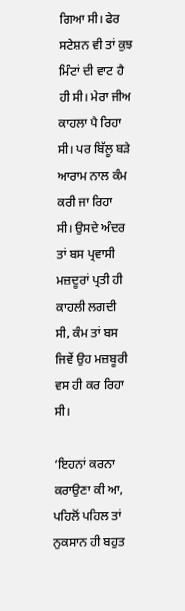ਗਿਆ ਸੀ। ਫੇਰ ਸਟੇਸ਼ਨ ਵੀ ਤਾਂ ਕੁਝ ਮਿੰਟਾਂ ਦੀ ਵਾਟ ਹੈ ਹੀ ਸੀ। ਮੇਰਾ ਜੀਅ ਕਾਹਲਾ ਪੈ ਰਿਹਾ ਸੀ। ਪਰ ਬਿੱਲੂ ਬੜੇ ਆਰਾਮ ਨਾਲ ਕੰਮ ਕਰੀ ਜਾ ਰਿਹਾ ਸੀ। ਉਸਦੇ ਅੰਦਰ ਤਾਂ ਬਸ ਪ੍ਰਵਾਸੀ ਮਜ਼ਦੂਰਾਂ ਪ੍ਰਤੀ ਹੀ ਕਾਹਲੀ ਲਗਦੀ ਸੀ, ਕੰਮ ਤਾਂ ਬਸ ਜਿਵੇਂ ਉਹ ਮਜ਼ਬੂਰੀ ਵਸ ਹੀ ਕਰ ਰਿਹਾ ਸੀ।

‘ਇਹਨਾਂ ਕਰਨਾ ਕਰਾਉਣਾ ਕੀ ਆ, ਪਹਿਲੋਂ ਪਹਿਲ ਤਾਂ ਨੁਕਸਾਨ ਹੀ ਬਹੁਤ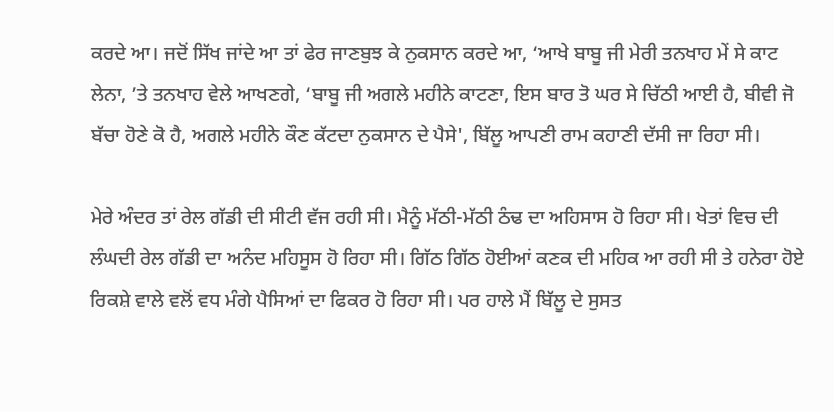ਕਰਦੇ ਆ। ਜਦੋਂ ਸਿੱਖ ਜਾਂਦੇ ਆ ਤਾਂ ਫੇਰ ਜਾਣਬੁਝ ਕੇ ਨੁਕਸਾਨ ਕਰਦੇ ਆ, ‘ਆਖੇ ਬਾਬੂ ਜੀ ਮੇਰੀ ਤਨਖਾਹ ਮੇਂ ਸੇ ਕਾਟ ਲੇਨਾ, ’ਤੇ ਤਨਖਾਹ ਵੇਲੇ ਆਖਣਗੇ, ‘ਬਾਬੂ ਜੀ ਅਗਲੇ ਮਹੀਨੇ ਕਾਟਣਾ, ਇਸ ਬਾਰ ਤੋ ਘਰ ਸੇ ਚਿੱਠੀ ਆਈ ਹੈ, ਬੀਵੀ ਜੋ ਬੱਚਾ ਹੋਣੇ ਕੋ ਹੈ, ਅਗਲੇ ਮਹੀਨੇ ਕੌਣ ਕੱਟਦਾ ਨੁਕਸਾਨ ਦੇ ਪੈਸੇ', ਬਿੱਲੂ ਆਪਣੀ ਰਾਮ ਕਹਾਣੀ ਦੱਸੀ ਜਾ ਰਿਹਾ ਸੀ।

ਮੇਰੇ ਅੰਦਰ ਤਾਂ ਰੇਲ ਗੱਡੀ ਦੀ ਸੀਟੀ ਵੱਜ ਰਹੀ ਸੀ। ਮੈਨੂੰ ਮੱਠੀ-ਮੱਠੀ ਠੰਢ ਦਾ ਅਹਿਸਾਸ ਹੋ ਰਿਹਾ ਸੀ। ਖੇਤਾਂ ਵਿਚ ਦੀ ਲੰਘਦੀ ਰੇਲ ਗੱਡੀ ਦਾ ਅਨੰਦ ਮਹਿਸੂਸ ਹੋ ਰਿਹਾ ਸੀ। ਗਿੱਠ ਗਿੱਠ ਹੋਈਆਂ ਕਣਕ ਦੀ ਮਹਿਕ ਆ ਰਹੀ ਸੀ ਤੇ ਹਨੇਰਾ ਹੋਏ ਰਿਕਸ਼ੇ ਵਾਲੇ ਵਲੋਂ ਵਧ ਮੰਗੇ ਪੈਸਿਆਂ ਦਾ ਫਿਕਰ ਹੋ ਰਿਹਾ ਸੀ। ਪਰ ਹਾਲੇ ਮੈਂ ਬਿੱਲੂ ਦੇ ਸੁਸਤ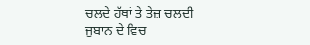ਚਲਦੇ ਹੱਥਾਂ ਤੇ ਤੇਜ਼ ਚਲਦੀ ਜੁਬਾਨ ਦੇ ਵਿਚ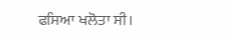ਫਸਿਆ ਖਲੋਤਾ ਸੀ।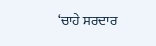‘ਚਾਹੇ ਸਰਦਾਰ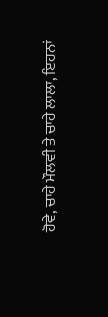ਹੋਵੇ, ਚਾਹੇ ਮੌਲਵੀ ਤੇ ਚਾਹੇ ਲਾਲਾ, ਇਹਨਾਂ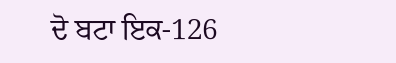ਦੋ ਬਟਾ ਇਕ-126